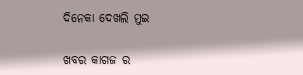ଦିନେକା ଦେଖଲି ମୁଇ

ଖବର କାଗଜ ର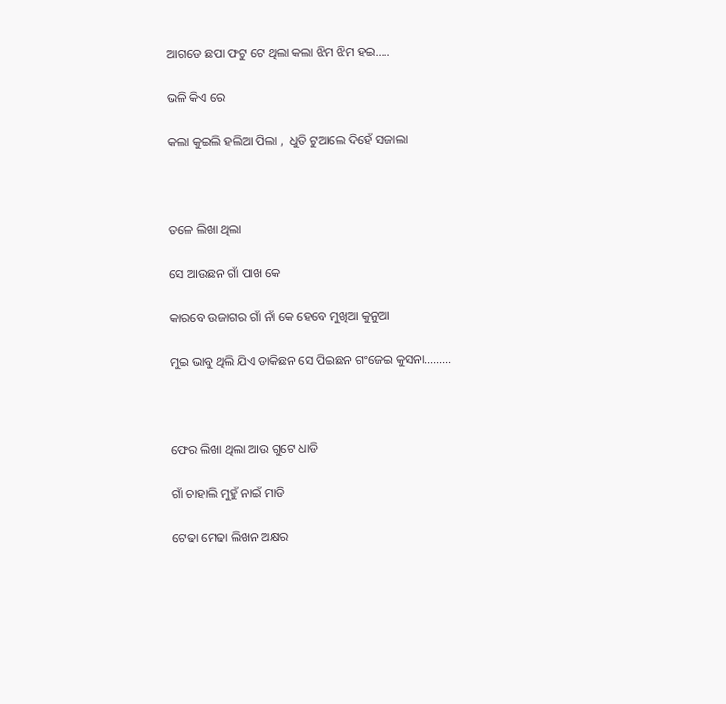ଆଗଡେ ଛପା ଫଟୁ ଟେ ଥିଲା କଲା ଝିମ ଝିମ ହଇ…..

ଭଳି କିଏ ରେ

କଲା କୁଇଲି ହଲିଆ ପିଲା ,  ଧୁତି ଟୁଆଲେ ଦିହେଁ ସଜାଲା



ତଳେ ଲିଖା ଥିଲା

ସେ ଆଉଛନ ଗାଁ ପାଖ କେ

କାରବେ ଉଜାଗର ଗାଁ ନାଁ କେ ହେବେ ମୁଖିଆ କୁନୁଆ

ମୁଇ ଭାବୁ ଥିଲି ଯିଏ ଡାକିଛନ ସେ ପିଇଛନ ଗଂଜେଇ କୁସନା………



ଫେର ଲିଖା ଥିଲା ଆଉ ଗୁଟେ ଧାଡି

ଗାଁ ଚାହାଲି ମୁହୁଁ ନାଇଁ ମାଡି

ଟେଢା ମେଢା ଲିଖନ ଅକ୍ଷର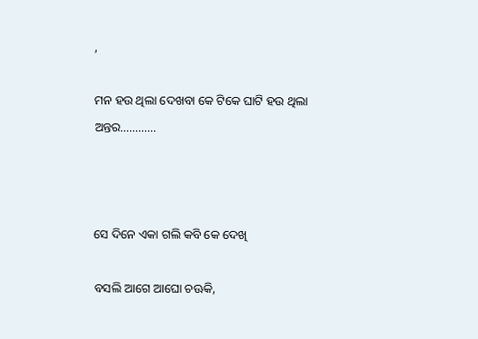,

ମନ ହଉ ଥିଲା ଦେଖବା କେ ଟିକେ ଘାଟି ହଉ ଥିଲା ଅନ୍ତର…………



ସେ ଦିନେ ଏକା ଗଲି କବି କେ ଦେଖି

ବସଲି ଆଗେ ଆଘୋ ଚଊକି,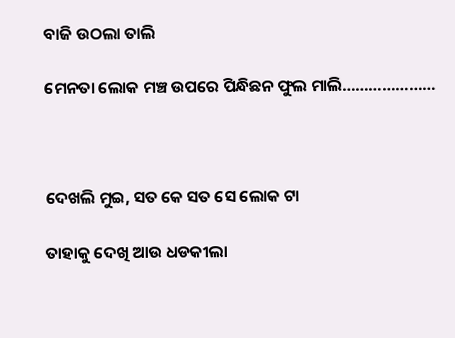ବାଜି ଉଠଲା ତାଲି

ମେନତା ଲୋକ ମଞ୍ଚ ଉପରେ ପିନ୍ଧିଛନ ଫୁଲ ମାଲି…………………



ଦେଖଲି ମୁଇ, ସତ କେ ସତ ସେ ଲୋକ ଟା

ତାହାକୁ ଦେଖି ଆଉ ଧଡକୀଲା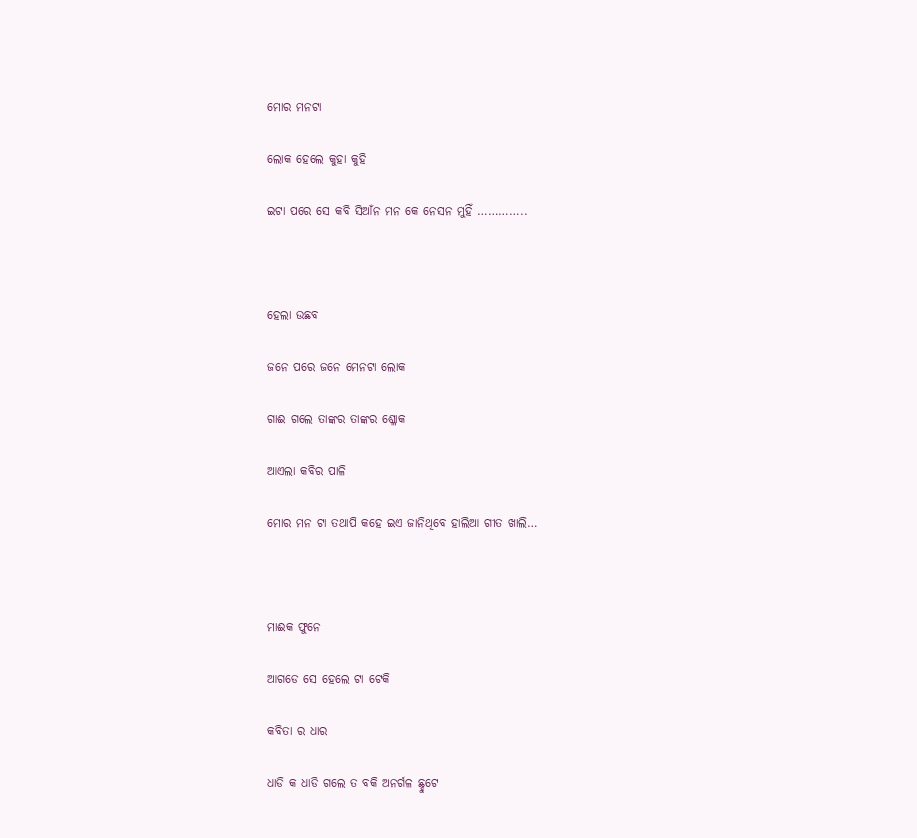ମୋର ମନଟା

ଲୋକ ହେଲେ କୁହା କୁହି

ଇଟା ପରେ ସେ କବି ସିଆଁନ ମନ କେ ନେସନ ମୁହିଁ …………..



ହେଲା ଉଛବ

ଜନେ ପରେ ଜନେ ମେନଟା ଲୋକ

ଗାଈ ଗଲେ ତାଙ୍କର ତାଙ୍କର ଶ୍ଳୋକ

ଆଏଲା କବିର ପାଳି

ମୋର ମନ ଟା ତଥାପି କହେ ଇଏ ଜାନିଥିବେ ହାଲିଆ ଗୀତ ଖାଲି…



ମାଈକ ଫୁନେ

ଆଗଡେ ସେ ହେଲେ ଟା ଟେକି

କବିତା ର ଧାର

ଧାଡି କ ଧାଡି ଗଲେ ତ ବକି ଅନର୍ଗଳ ଛ୍ହୁଟେ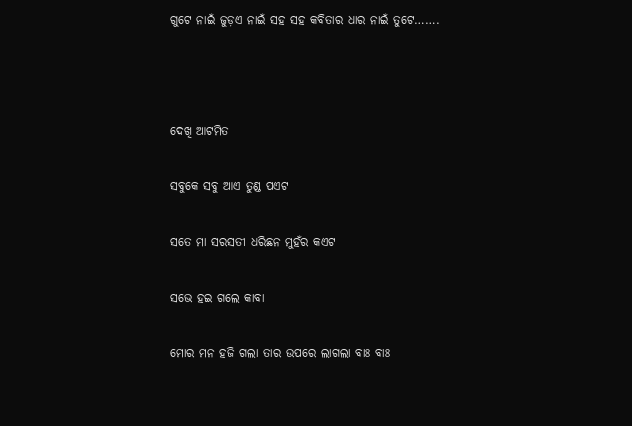ଗୁଟେ ନାଇଁ ଜୁଡ଼ଏ ନାଇଁ ସହ ସହ କବିତାର ଧାର ନାଇଁ ତୁଟେ…….



ଦେଖି ଆଟମିତ

ସବୁକେ ସବୁ ଆଏ ତୁଣ୍ଡ ପଏଟ

ସତେ ମା ସରସତୀ ଧରିଛନ ମୁହଁର କଏଟ

ସଭେ ହଇ ଗଲେ କାବା

ମୋର ମନ ହଜି ଗଲା ତାର ଉପରେ ଲାଗଲା ବାଃ ବାଃ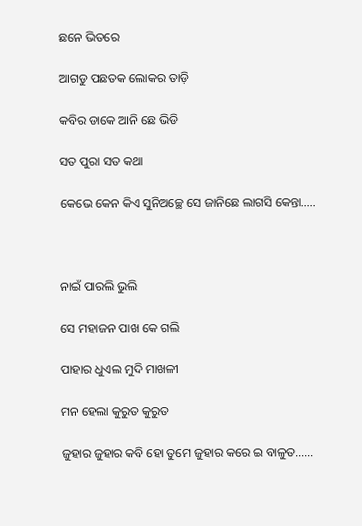ଛନେ ଭିତରେ

ଆଗଡୁ ପଛତକ ଲୋକର ତାଡ଼ି

କବିର ଡାକେ ଆନି ଛେ ଭିଡି

ସତ ପୁରା ସତ କଥା

କେଭେ କେନ କିଏ ସୁନିଅଚ୍ଛେ ସେ ଜାନିଛେ ଲାଗସି କେନ୍ତା…..



ନାଇଁ ପାରଲି ଭୁଲି

ସେ ମହାଜନ ପାଖ କେ ଗଲି

ପାହାର ଧୁଏଲ ମୁଦି ମାଖଳୀ

ମନ ହେଲା କୁରୁତ କୁରୁତ

ଜୁହାର ଜୁହାର କବି ହୋ ତୁମେ ଜୁହାର କରେ ଇ ବାଳୁତ……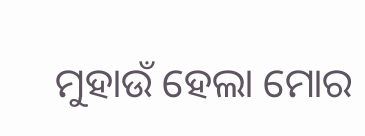ମୁହାଉଁ ହେଲା ମୋର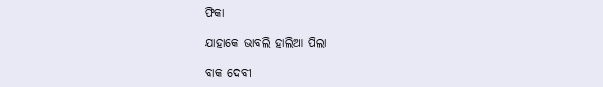ଫିକା

ଯାହାକେ ଭାବଲି ହାଲିଆ ପିଲା

ବାକ ଦେବୀ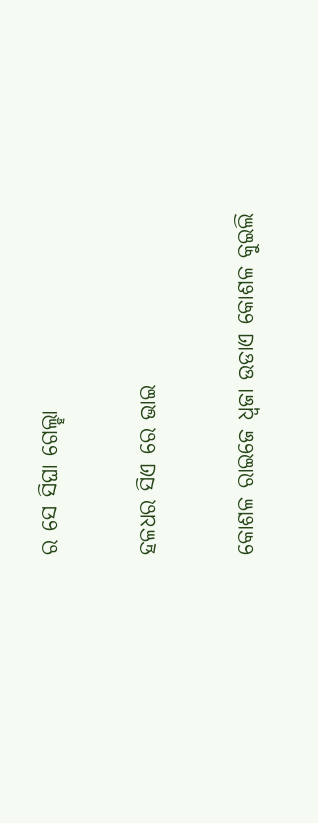ର ସେ ସିଘା ଗେଲ୍ହା

ହଳଧର ସିଏ ରେ ଭାଇ

କୋଶଳ ରାଇଜେ ଧ୍ୱଜା ଉଡାଏ କୋଶଳ କୁଇଲି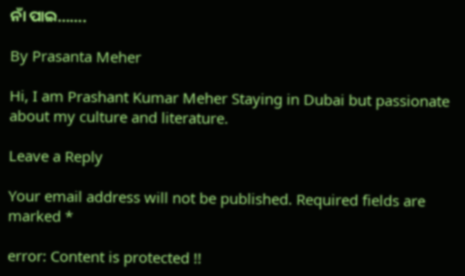ନାଁ ପାଇ…….

By Prasanta Meher

Hi, I am Prashant Kumar Meher Staying in Dubai but passionate about my culture and literature.

Leave a Reply

Your email address will not be published. Required fields are marked *

error: Content is protected !!